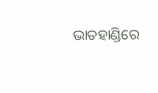ଭାତହାଣ୍ଡିରେ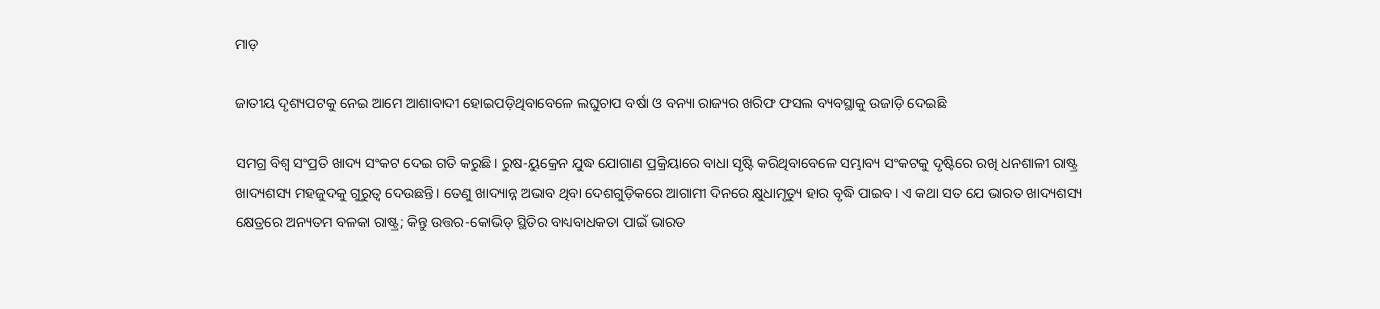ମାଡ଼

ଜାତୀୟ ଦୃଶ୍ୟପଟକୁ ନେଇ ଆମେ ଆଶାବାଦୀ ହୋଇପଡ଼ିଥିବାବେଳେ ଲଘୁଚାପ ବର୍ଷା ଓ ବନ୍ୟା ରାଜ୍ୟର ଖରିଫ ଫସଲ ବ୍ୟବସ୍ଥାକୁ ଉଜାଡ଼ି ଦେଇଛି

ସମଗ୍ର ବିଶ୍ବ ସଂପ୍ରତି ଖାଦ୍ୟ ସଂକଟ ଦେଇ ଗତି କରୁଛି। ରୁଷ-ୟୁକ୍ରେନ ଯୁଦ୍ଧ ଯୋଗାଣ ପ୍ରକ୍ରିୟାରେ ବାଧା ସୃଷ୍ଟି କରିଥିବାବେଳେ ସମ୍ଭାବ୍ୟ ସଂକଟକୁ ଦୃଷ୍ଟିରେ ରଖି ଧନଶାଳୀ ରାଷ୍ଟ୍ର ଖାଦ୍ୟଶସ୍ୟ ମହଜୁଦକୁ ଗୁରୁତ୍ବ ଦେଉଛନ୍ତି। ତେଣୁ ଖାଦ୍ୟାନ୍ନ ଅଭାବ ଥିବା ଦେଶଗୁଡ଼ିକରେ ଆଗାମୀ ଦିନରେ କ୍ଷୁଧାମୃତ୍ୟୁ ହାର ବୃଦ୍ଧି ପାଇବ। ଏ କଥା ସତ ଯେ ଭାରତ ଖାଦ୍ୟଶସ୍ୟ କ୍ଷେତ୍ରରେ ଅନ୍ୟତମ ବଳକା ରାଷ୍ଟ୍ର; କିନ୍ତୁ ଉତ୍ତର-କୋଭିଡ୍‌ ସ୍ଥିତିର ବାଧ୍ୟବାଧକତା ପାଇଁ ଭାରତ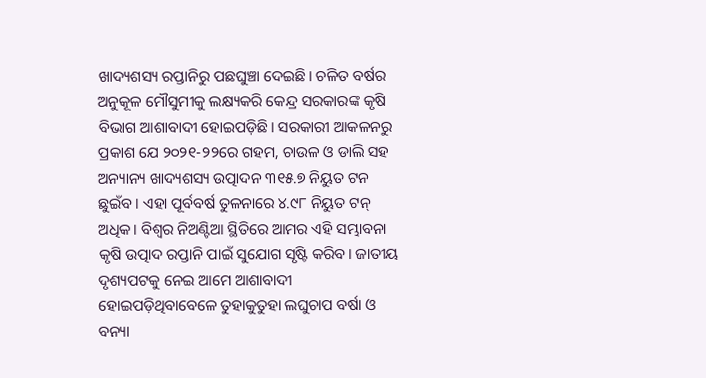ଖାଦ୍ୟଶସ୍ୟ ରପ୍ତାନିରୁ ପଛଘୁଞ୍ଚା ଦେଇଛି। ଚଳିତ ବର୍ଷର ଅନୁକୂଳ ମୌସୁମୀକୁ ଲକ୍ଷ୍ୟକରି କେନ୍ଦ୍ର ସରକାରଙ୍କ କୃଷି ବିଭାଗ ଆଶାବାଦୀ ହୋଇପଡ଼ିଛି। ସରକାରୀ ଆକଳନରୁ ପ୍ରକାଶ ଯେ ୨୦୨୧-୨୨ରେ ଗହମ, ଚାଉଳ ଓ ଡାଲି ସହ ଅନ୍ୟାନ୍ୟ ଖାଦ୍ୟଶସ୍ୟ ଉତ୍ପାଦନ ୩୧୫.୭ ନିୟୁତ ଟନ ଛୁଇଁବ। ଏହା ପୂର୍ବବର୍ଷ ତୁଳନାରେ ୪.୯୮ ନିୟୁତ ଟନ୍‌ ଅଧିକ। ବିଶ୍ବର ନିଅଣ୍ଟିଆ ସ୍ଥିତିରେ ଆମର ଏହି ସମ୍ଭାବନା କୃଷି ଉତ୍ପାଦ ରପ୍ତାନି ପାଇଁ ସୁଯୋଗ ସୃଷ୍ଟି କରିବ। ଜାତୀୟ ଦୃଶ୍ୟପଟକୁ ନେଇ ଆମେ ଆଶାବାଦୀ ହୋଇପଡ଼ିଥିବାବେଳେ ତୁହାକୁତୁହା ଲଘୁଚାପ ବର୍ଷା ଓ ବନ୍ୟା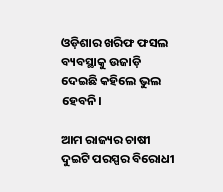ଓଡ଼ିଶାର ଖରିଫ ଫସଲ ବ୍ୟବସ୍ଥାକୁ ଉଜାଡ଼ି ଦେଇଛି କହିଲେ ଭୁଲ ହେବନି।

ଆମ ରାଜ୍ୟର ଚାଷୀ ଦୁଇଟି ପରସ୍ପର ବିରୋଧୀ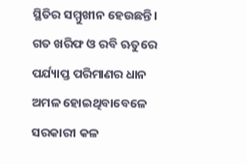ସ୍ଥିତିର ସମ୍ମୁଖୀନ ହେଉଛନ୍ତି। ଗତ ଖରିଫ ଓ ରବି ଋତୁରେ ପର୍ଯ୍ୟାପ୍ତ ପରିମାଣର ଧାନ ଅମଳ ହୋଇଥିବାବେଳେ ସରକାରୀ କଳ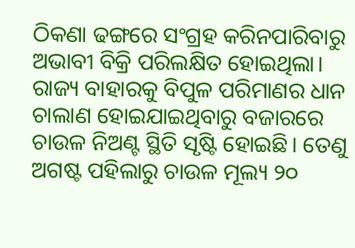ଠିକଣା ଢଙ୍ଗରେ ସଂଗ୍ରହ କରିନପାରିବାରୁ ଅଭାବୀ ବିକ୍ରି ପରିଲକ୍ଷିତ ହୋଇଥିଲା। ରାଜ୍ୟ ବାହାରକୁ ବିପୁଳ ପରିମାଣର ଧାନ ଚାଲାଣ ହୋଇଯାଇଥିବାରୁ ବଜାରରେ ଚାଉଳ ନିଅଣ୍ଟ ସ୍ଥିତି ସୃଷ୍ଟି ହୋଇଛି। ତେଣୁ ଅଗଷ୍ଟ ପହିଲାରୁ ଚାଉଳ ମୂଲ୍ୟ ୨୦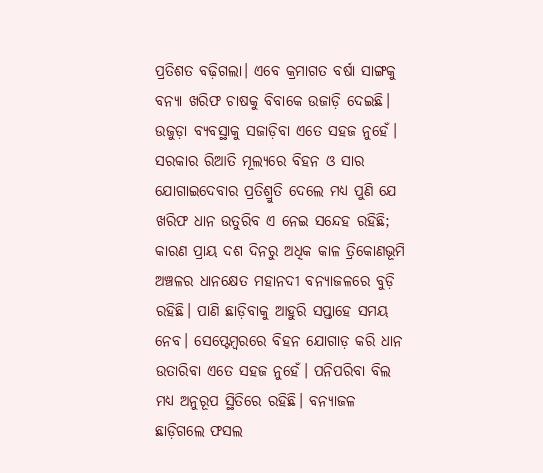ପ୍ରତିଶତ ବଢ଼ିଗଲା। ଏବେ କ୍ରମାଗତ ବର୍ଷା ସାଙ୍ଗକୁ ବନ୍ୟା ଖରିଫ ଚାଷକୁ ବିବାକେ ଉଜାଡ଼ି ଦେଇଛି। ଉଜୁଡ଼ା ବ୍ୟବସ୍ଥାକୁ ସଜାଡ଼ିବା ଏତେ ସହଜ ନୁହେଁ। ସରକାର ରିଆତି ମୂଲ୍ୟରେ ବିହନ ଓ ସାର ଯୋଗାଇଦେବାର ପ୍ରତିଶ୍ରୁତି ଦେଲେ ମଧ୍ୟ ପୁଣି ଯେ ଖରିଫ ଧାନ ଉତୁରିବ ଏ ନେଇ ସନ୍ଦେହ ରହିଛି; କାରଣ ପ୍ରାୟ ଦଶ ଦିନରୁ ଅଧିକ କାଳ ତ୍ରିକୋଣଭୂମି ଅଞ୍ଚଳର ଧାନକ୍ଷେତ ମହାନଦୀ ବନ୍ୟାଜଳରେ ବୁଡ଼ି ରହିଛି। ପାଣି ଛାଡ଼ିବାକୁ ଆହୁରି ସପ୍ତାହେ ସମୟ ନେବ। ସେପ୍ଟେମ୍ବରରେ ବିହନ ଯୋଗାଡ଼ କରି ଧାନ ଉତାରିବା ଏତେ ସହଜ ନୁହେଁ। ପନିପରିବା ବିଲ ମଧ୍ୟ ଅନୁରୂପ ସ୍ଥିତିରେ ରହିଛି। ବନ୍ୟାଜଳ ଛାଡ଼ିଗଲେ ଫସଲ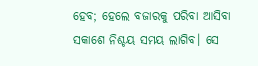ହେବ; ହେଲେ ବଜାରକୁ ପରିବା ଆସିବା ସକାଶେ ନିଶ୍ଚୟ ସମୟ ଲାଗିବ। ସେ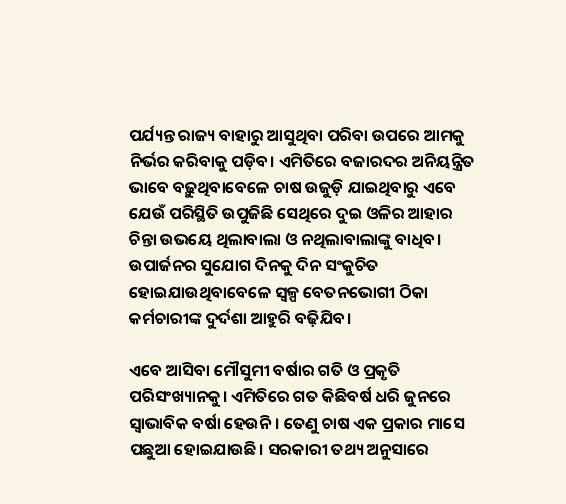ପର୍ଯ୍ୟନ୍ତ ରାଜ୍ୟ ବାହାରୁ ଆସୁଥିବା ପରିବା ଉପରେ ଆମକୁ ନିର୍ଭର କରିବାକୁ ପଡ଼ିବ। ଏମିତିରେ ବଜାରଦର ଅନିୟନ୍ତ୍ରିତ ଭାବେ ବଢ଼ୁଥିବାବେଳେ ଚାଷ ଉଜୁଡ଼ି ଯାଇଥିବାରୁ ଏବେ ଯେଉଁ ପରିସ୍ଥିତି ଉପୁଜିଛି ସେଥିରେ ଦୁଇ ଓଳିର ଆହାର ଚିନ୍ତା ଉଭୟେ ଥିଲାବାଲା ଓ ନଥିଲାବାଲାଙ୍କୁ ବାଧିବ। ଉପାର୍ଜନର ସୁଯୋଗ ଦିନକୁ ଦିନ ସଂକୁଚିତ ହୋଇଯାଉଥିବାବେଳେ ସ୍ବଳ୍ପ ବେତନଭୋଗୀ ଠିକା କର୍ମଚାରୀଙ୍କ ଦୁର୍ଦଶା ଆହୁରି ବଢ଼ିଯିବ।

ଏବେ ଆସିବା ମୌସୁମୀ ବର୍ଷାର ଗତି ଓ ପ୍ରକୃତି ପରିସଂଖ୍ୟାନକୁ। ଏମିତିରେ ଗତ କିଛିବର୍ଷ ଧରି ଜୁନରେ ସ୍ବାଭାବିକ ବର୍ଷା ହେଉନି। ତେଣୁ ଚାଷ ଏକ ପ୍ରକାର ମାସେ ପଛୁଆ ହୋଇଯାଉଛି। ସରକାରୀ ତଥ୍ୟ ଅନୁସାରେ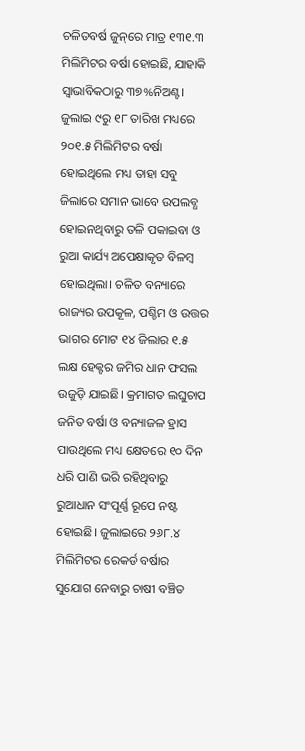ଚଳିତବର୍ଷ ଜୁନ୍‌ରେ ମାତ୍ର ୧୩୧.୩ ମିଲିମିଟର ବର୍ଷା ହୋଇଛି, ଯାହାକି ସ୍ବାଭାବିକଠାରୁ ୩୭%ନିଅଣ୍ଟ। ଜୁଲାଇ ୯ରୁ ୧୮ ତାରିଖ ମଧ୍ୟରେ ୨୦୧.୫ ମିଲିମିଟର ବର୍ଷା ହୋଇଥିଲେ ମଧ୍ୟ ତାହା ସବୁ ଜିଲାରେ ସମାନ ଭାବେ ଉପଲବ୍ଧ ହୋଇନଥିବାରୁ ତଳି ପକାଇବା ଓ ରୁଆ କାର୍ଯ୍ୟ ଅପେକ୍ଷାକୃତ ବିଳମ୍ବ ହୋଇଥିଲା। ଚଳିତ ବନ୍ୟାରେ ରାଜ୍ୟର ଉପକୂଳ, ପଶ୍ଚିମ ଓ ଉତ୍ତର ଭାଗର ମୋଟ ୧୪ ଜିଲାର ୧.୫ ଲକ୍ଷ ହେକ୍ଟର ଜମିର ଧାନ ଫସଲ ଉଜୁଡ଼ି ଯାଇଛି। କ୍ରମାଗତ ଲଘୁଚାପ ଜନିତ ବର୍ଷା ଓ ବନ୍ୟାଜଳ ହ୍ରାସ ପାଉଥିଲେ ମଧ୍ୟ କ୍ଷେତରେ ୧୦ ଦିନ ଧରି ପାଣି ଭରି ରହିଥିବାରୁ ରୁଆଧାନ ସଂପୂର୍ଣ୍ଣ ରୂପେ ନଷ୍ଟ ହୋଇଛି। ଜୁଲାଇରେ ୨୬୮.୪ ମିଲିମିଟର ରେକର୍ଡ ବର୍ଷାର ସୁଯୋଗ ନେବାରୁ ଚାଷୀ ବଞ୍ଚିତ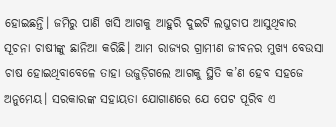ହୋଇଛନ୍ତି। ଜମିରୁ ପାଣି ଖସି ଆଗକୁ ଆହୁରି ଦୁଇଟି ଲଘୁଚାପ ଆସୁଥିବାର ସୂଚନା ଚାଷୀଙ୍କୁ ଛାନିଆ କରିଛି। ଆମ ରାଜ୍ୟର ଗ୍ରାମୀଣ ଜୀବନର ମୁଖ୍ୟ ବେଉସା ଚାଷ ହୋଇଥିବାବେଳେ ତାହା ଉଜୁଡ଼ିଗଲେ ଆଗକୁ ସ୍ଥିତି କ’ଣ ହେବ ସହଜେ ଅନୁମେୟ। ସରକାରଙ୍କ ସହାୟତା ଯୋଗାଣରେ ଯେ ପେଟ ପୂରିବ ଏ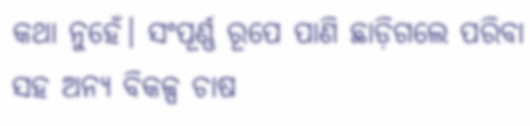କଥା ନୁହେଁ। ସଂପୂର୍ଣ୍ଣ ରୂପେ ପାଣି ଛାଡ଼ିଗଲେ ପରିବା ସହ ଅନ୍ୟ ବିକଳ୍ପ ଚାଷ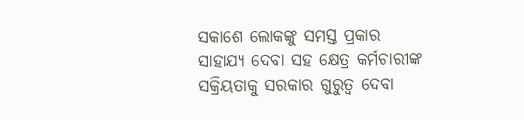ସକାଶେ ଲୋକଙ୍କୁ ସମସ୍ତ ପ୍ରକାର ସାହାଯ୍ୟ ଦେବା ସହ କ୍ଷେତ୍ର କର୍ମଚାରୀଙ୍କ ସକ୍ରିୟତାକୁ ସରକାର ଗୁରୁତ୍ବ ଦେବା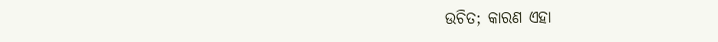ଉଚିତ; କାରଣ ଏହା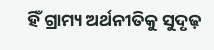ହିଁ ଗ୍ରାମ୍ୟ ଅର୍ଥନୀତିକୁ ସୁଦୃଢ଼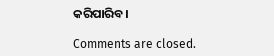କରିପାରିବ।

Comments are closed.